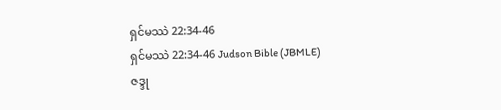ရှင်မဿဲ 22:34-46
ရှင်မဿဲ 22:34-46 Judson Bible (JBMLE)
ဇဒ္ဒု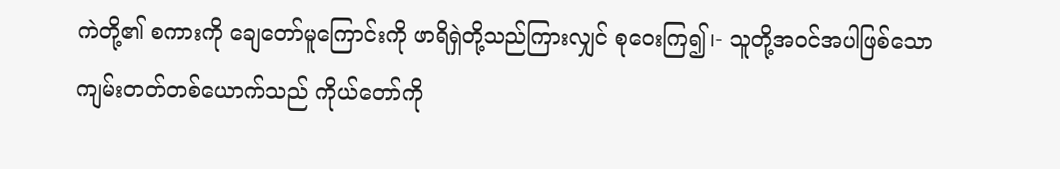ကဲတို့၏ စကားကို ချေတော်မူကြောင်းကို ဖာရိရှဲတို့သည်ကြားလျှင် စုဝေးကြ၍၊- သူတို့အဝင်အပါဖြစ်သော ကျမ်းတတ်တစ်ယောက်သည် ကိုယ်တော်ကို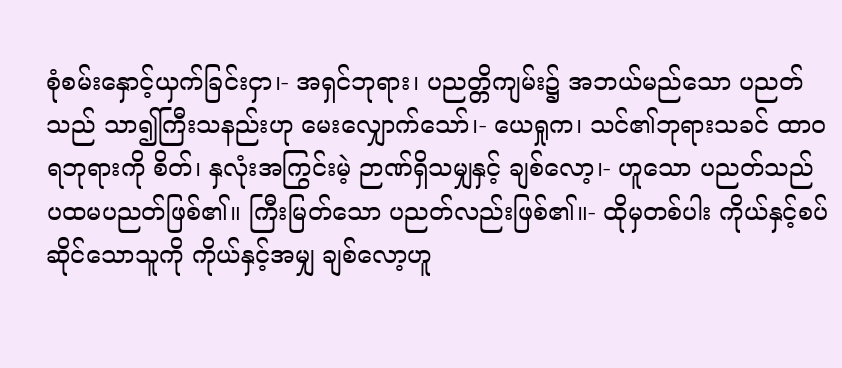စုံစမ်းနှောင့်ယှက်ခြင်းငှာ၊- အရှင်ဘုရား၊ ပညတ္တိကျမ်း၌ အဘယ်မည်သော ပညတ်သည် သာ၍ကြီးသနည်းဟု မေးလျှောက်သော်၊- ယေရှုက၊ သင်၏ဘုရားသခင် ထာဝရဘုရားကို စိတ်၊ နှလုံးအကြွင်းမဲ့ ဉာဏ်ရှိသမျှနှင့် ချစ်လော့၊- ဟူသော ပညတ်သည် ပထမပညတ်ဖြစ်၏။ ကြီးမြတ်သော ပညတ်လည်းဖြစ်၏။- ထိုမှတစ်ပါး ကိုယ်နှင့်စပ်ဆိုင်သောသူကို ကိုယ်နှင့်အမျှ ချစ်လော့ဟူ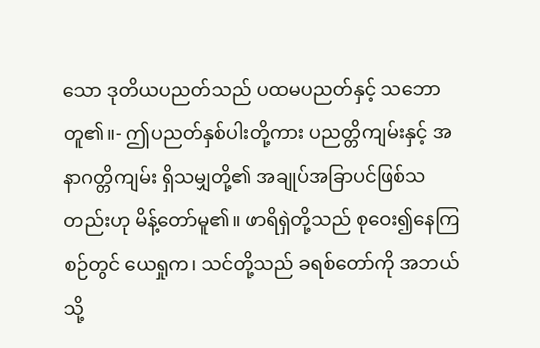သော ဒုတိယပညတ်သည် ပထမပညတ်နှင့် သဘောတူ၏။- ဤပညတ်နှစ်ပါးတို့ကား ပညတ္တိကျမ်းနှင့် အနာဂတ္တိကျမ်း ရှိသမျှတို့၏ အချုပ်အခြာပင်ဖြစ်သတည်းဟု မိန့်တော်မူ၏။ ဖာရိရှဲတို့သည် စုဝေး၍နေကြစဉ်တွင် ယေရှုက၊ သင်တို့သည် ခရစ်တော်ကို အဘယ်သို့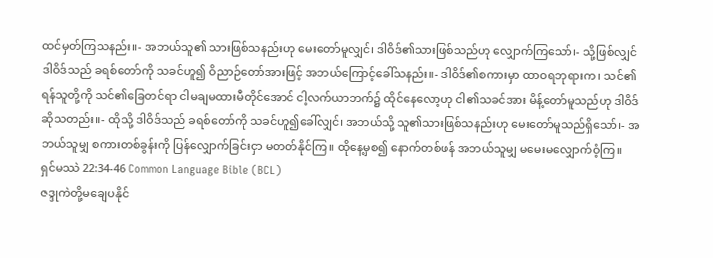ထင်မှတ်ကြသနည်း။- အဘယ်သူ၏ သားဖြစ်သနည်းဟု မေးတော်မူလျှင်၊ ဒါဝိဒ်၏သားဖြစ်သည်ဟု လျှောက်ကြသော်၊- သို့ဖြစ်လျှင် ဒါဝိဒ်သည် ခရစ်တော်ကို သခင်ဟူ၍ ဝိညာဉ်တော်အားဖြင့် အဘယ်ကြောင့်ခေါ်သနည်း။- ဒါဝိဒ်၏စကားမှာ ထာဝရဘုရားက၊ သင်၏ရန်သူတို့ကို သင်၏ခြေတင်ရာ ငါမချမထားမီတိုင်အောင် ငါ့လက်ယာဘက်၌ ထိုင်နေလော့ဟု ငါ၏သခင်အား မိန့်တော်မူသည်ဟု ဒါဝိဒ်ဆိုသတည်း။- ထိုသို့ ဒါဝိဒ်သည် ခရစ်တော်ကို သခင်ဟူ၍ခေါ်လျှင်၊ အဘယ်သို့ သူ၏သားဖြစ်သနည်းဟု မေးတော်မူသည်ရှိသော်၊- အဘယ်သူမျှ စကားတစ်ခွန်းကို ပြန်လျှောက်ခြင်းငှာ မတတ်နိုင်ကြ။ ထိုနေ့မှစ၍ နောက်တစ်ဖန် အဘယ်သူမျှ မမေးမလျှောက်ဝံ့ကြ။
ရှင်မဿဲ 22:34-46 Common Language Bible (BCL)
ဇဒ္ဒုကဲတို့မချေပနိုင်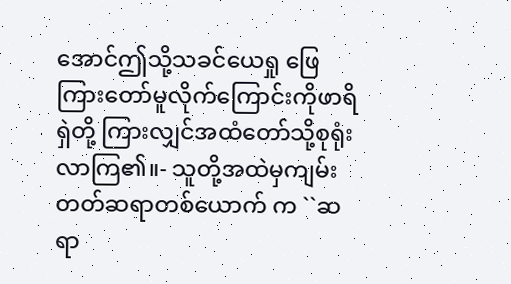အောင်ဤသို့သခင်ယေရှု ဖြေကြားတော်မူလိုက်ကြောင်းကိုဖာရိရှဲတို့ ကြားလျှင်အထံတော်သို့စုရုံးလာကြ၏။- သူတို့အထဲမှကျမ်းတတ်ဆရာတစ်ယောက် က ``ဆရာ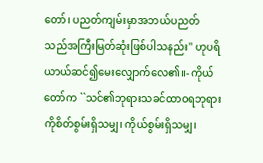တော်၊ ပညတ်ကျမ်းမှာအဘယ်ပညတ် သည်အကြီးမြတ်ဆုံးဖြစ်ပါသနည်း'' ဟုပရိ ယာယ်ဆင်၍မေးလျှောက်လေ၏။- ကိုယ်တော်က ``သင်၏ဘုရားသခင်ထာဝရဘုရား ကိုစိတ်စွမ်းရှိသမျှ၊ ကိုယ်စွမ်းရှိသမျှ၊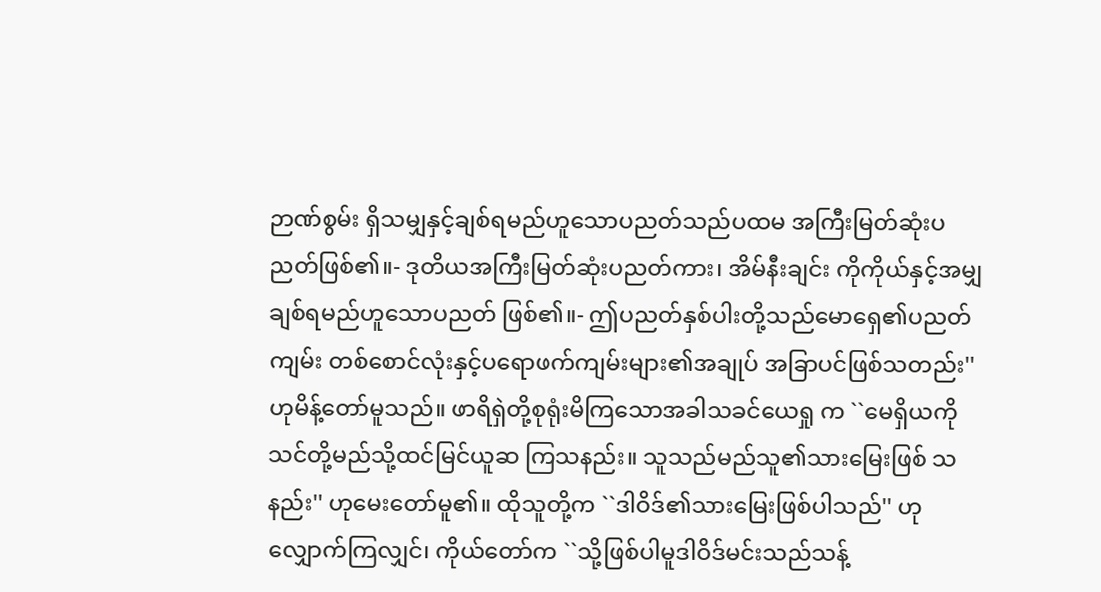ဉာဏ်စွမ်း ရှိသမျှနှင့်ချစ်ရမည်ဟူသောပညတ်သည်ပထမ အကြီးမြတ်ဆုံးပညတ်ဖြစ်၏။- ဒုတိယအကြီးမြတ်ဆုံးပညတ်ကား၊ အိမ်နီးချင်း ကိုကိုယ်နှင့်အမျှချစ်ရမည်ဟူသောပညတ် ဖြစ်၏။- ဤပညတ်နှစ်ပါးတို့သည်မောရှေ၏ပညတ်ကျမ်း တစ်စောင်လုံးနှင့်ပရောဖက်ကျမ်းများ၏အချုပ် အခြာပင်ဖြစ်သတည်း'' ဟုမိန့်တော်မူသည်။ ဖာရိရှဲတို့စုရုံးမိကြသောအခါသခင်ယေရှု က ``မေရှိယကိုသင်တို့မည်သို့ထင်မြင်ယူဆ ကြသနည်း။ သူသည်မည်သူ၏သားမြေးဖြစ် သနည်း'' ဟုမေးတော်မူ၏။ ထိုသူတို့က ``ဒါဝိဒ်၏သားမြေးဖြစ်ပါသည်'' ဟုလျှောက်ကြလျှင်၊ ကိုယ်တော်က ``သို့ဖြစ်ပါမူဒါဝိဒ်မင်းသည်သန့်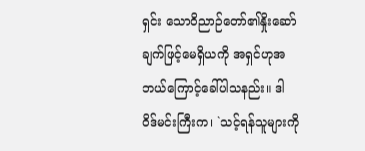ရှင်း သောဝိညာဉ်တော်၏နှိုးဆော်ချက်ဖြင့်မေရှိယကို အရှင်ဟုအဘယ်ကြောင့်ခေါ်ပါသနည်း။ ဒါဝိဒ်မင်းကြီးက၊ `သင့်ရန်သူများကို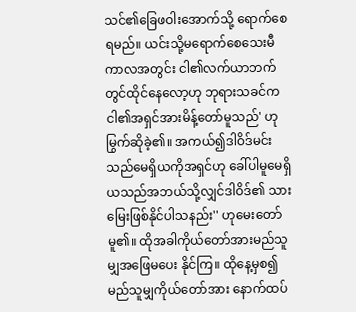သင်၏ခြေဖဝါးအောက်သို့ ရောက်စေရမည်။ ယင်းသို့မရောက်စေသေးမီကာလအတွင်း ငါ၏လက်ယာဘက်တွင်ထိုင်နေလော့ဟု ဘုရားသခင်ကငါ၏အရှင်အားမိန့်တော်မူသည်' ဟုမြွက်ဆိုခဲ့၏။ အကယ်၍ဒါဝိဒ်မင်းသည်မေရှိယကိုအရှင်ဟု ခေါ်ပါမူမေရှိယသည်အဘယ်သို့လျှင်ဒါဝိဒ်၏ သားမြေးဖြစ်နိုင်ပါသနည်း'' ဟုမေးတော်မူ၏။ ထိုအခါကိုယ်တော်အားမည်သူမျှအဖြေမပေး နိုင်ကြ။ ထိုနေ့မှစ၍မည်သူမျှကိုယ်တော်အား နောက်ထပ်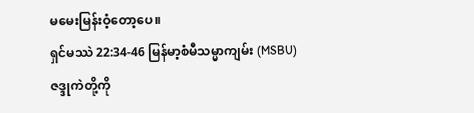မမေးမြန်းဝံ့တော့ပေ။
ရှင်မဿဲ 22:34-46 မြန်မာ့စံမီသမ္မာကျမ်း (MSBU)
ဇဒ္ဒုကဲတို့ကို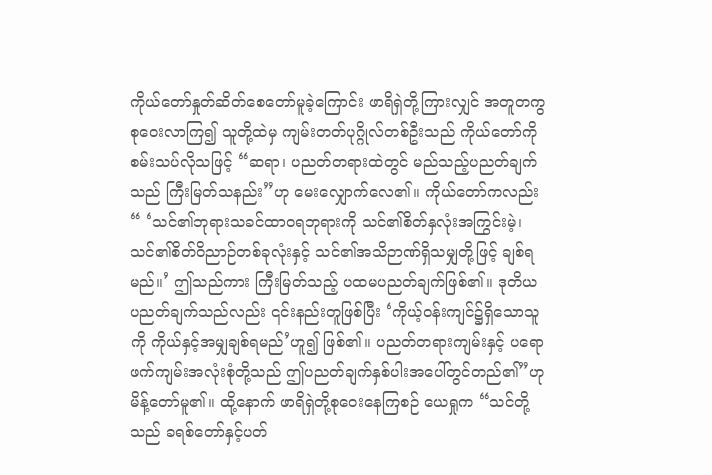ကိုယ်တော်နှုတ်ဆိတ်စေတော်မူခဲ့ကြောင်း ဖာရိရှဲတို့ကြားလျှင် အတူတကွစုဝေးလာကြ၍ သူတို့ထဲမှ ကျမ်းတတ်ပုဂ္ဂိုလ်တစ်ဦးသည် ကိုယ်တော်ကိုစမ်းသပ်လိုသဖြင့် “ဆရာ၊ ပညတ်တရားထဲတွင် မည်သည့်ပညတ်ချက်သည် ကြီးမြတ်သနည်း”ဟု မေးလျှောက်လေ၏။ ကိုယ်တော်ကလည်း“ ‘သင်၏ဘုရားသခင်ထာဝရဘုရားကို သင်၏စိတ်နှလုံးအကြွင်းမဲ့၊ သင်၏စိတ်ဝိညာဉ်တစ်ခုလုံးနှင့် သင်၏အသိဉာဏ်ရှိသမျှတို့ဖြင့် ချစ်ရမည်။’ ဤသည်ကား ကြီးမြတ်သည့် ပထမပညတ်ချက်ဖြစ်၏။ ဒုတိယပညတ်ချက်သည်လည်း ၎င်းနည်းတူဖြစ်ပြီး ‘ကိုယ့်ဝန်းကျင်၌ရှိသောသူကို ကိုယ်နှင့်အမျှချစ်ရမည်’ဟူ၍ ဖြစ်၏။ ပညတ်တရားကျမ်းနှင့် ပရောဖက်ကျမ်းအလုံးစုံတို့သည် ဤပညတ်ချက်နှစ်ပါးအပေါ်တွင်တည်၏”ဟု မိန့်တော်မူ၏။ ထို့နောက် ဖာရိရှဲတို့စုဝေးနေကြစဉ် ယေရှုက “သင်တို့သည် ခရစ်တော်နှင့်ပတ်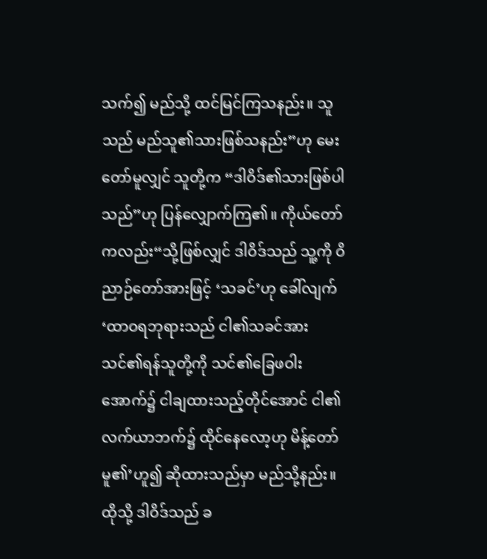သက်၍ မည်သို့ ထင်မြင်ကြသနည်း။ သူသည် မည်သူ၏သားဖြစ်သနည်း”ဟု မေးတော်မူလျှင် သူတို့က “ဒါဝိဒ်၏သားဖြစ်ပါသည်”ဟု ပြန်လျှောက်ကြ၏။ ကိုယ်တော်ကလည်း“သို့ဖြစ်လျှင် ဒါဝိဒ်သည် သူ့ကို ဝိညာဉ်တော်အားဖြင့် ‘သခင်’ဟု ခေါ်လျက် ‘ထာဝရဘုရားသည် ငါ၏သခင်အား သင်၏ရန်သူတို့ကို သင်၏ခြေဖဝါးအောက်၌ ငါချထားသည့်တိုင်အောင် ငါ၏လက်ယာဘက်၌ ထိုင်နေလော့ဟု မိန့်တော်မူ၏’ဟူ၍ ဆိုထားသည်မှာ မည်သို့နည်း။ ထိုသို့ ဒါဝိဒ်သည် ခ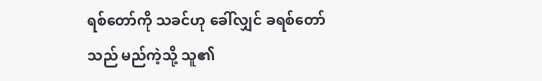ရစ်တော်ကို သခင်ဟု ခေါ်လျှင် ခရစ်တော်သည် မည်ကဲ့သို့ သူ၏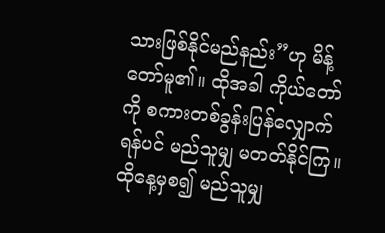သားဖြစ်နိုင်မည်နည်း”ဟု မိန့်တော်မူ၏။ ထိုအခါ ကိုယ်တော်ကို စကားတစ်ခွန်းပြန်လျှောက်ရန်ပင် မည်သူမျှ မတတ်နိုင်ကြ။ ထိုနေ့မှစ၍ မည်သူမျှ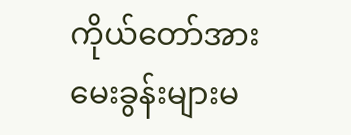ကိုယ်တော်အား မေးခွန်းများမ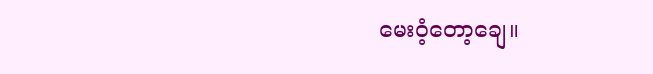မေးဝံ့တော့ချေ။